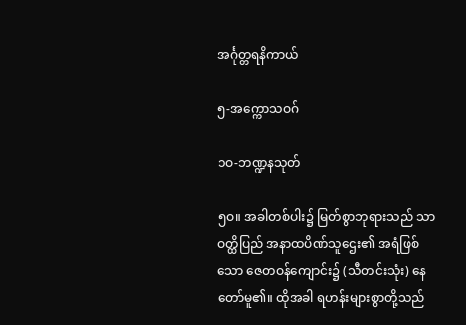အင်္ဂုတ္တရနိကာယ်

၅-အက္ကောသဝဂ်

၁ဝ-ဘဏ္ဍနသုတ်

၅ဝ။ အခါတစ်ပါး၌ မြတ်စွာဘုရားသည် သာဝတ္ထိပြည် အနာထပိဏ်သူဌေး၏ အရံဖြစ်သော ဇေတဝန်ကျောင်း၌ (သီတင်းသုံး) နေတော်မူ၏။ ထိုအခါ ရဟန်းများစွာတို့သည်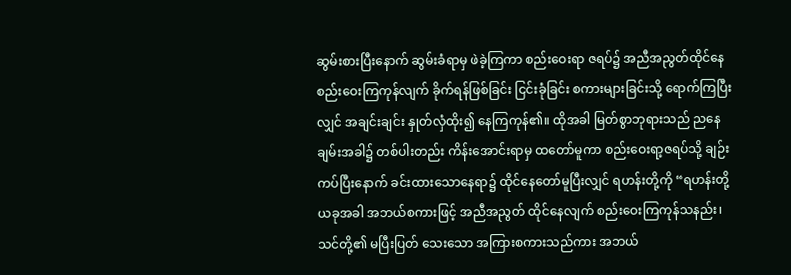ဆွမ်းစားပြီးနောက် ဆွမ်းခံရာမှ ဖဲခဲ့ကြကာ စည်းဝေးရာ ဇရပ်၌ အညီအညွတ်ထိုင်နေ စည်းဝေးကြကုန်လျက် ခိုက်ရန်ဖြစ်ခြင်း ငြင်းခုံခြင်း စကားများခြင်းသို့ ရောက်ကြပြီးလျှင် အချင်းချင်း နှုတ်လှံထိုး၍ နေကြကုန်၏။ ထိုအခါ မြတ်စွာဘုရားသည် ညနေချမ်းအခါ၌ တစ်ပါးတည်း ကိန်းအောင်းရာမှ ထတော်မူကာ စည်းဝေးရာ့ဇရပ်သို့ ချဉ်းကပ်ပြီးနောက် ခင်းထားသောနေရာ၌ ထိုင်နေတော်မူပြီးလျှင် ရဟန်းတို့ကို “ရဟန်းတို့ ယခုအခါ အဘယ်စကားဖြင့် အညီအညွတ် ထိုင်နေလျက် စည်းဝေးကြကုန်သနည်း၊ သင်တို့၏ မပြီးပြတ် သေးသော အကြားစကားသည်ကား အဘယ်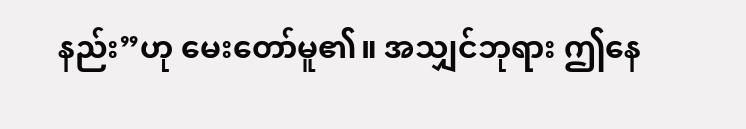နည်း”ဟု မေးတော်မူ၏။ အသျှင်ဘုရား ဤနေ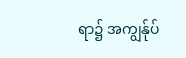ရာ၌ အကျွန်ုပ်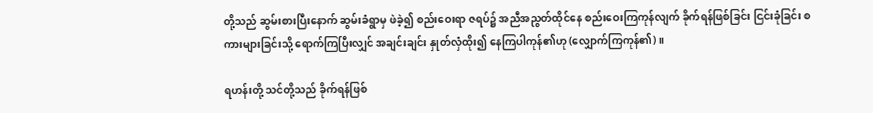တို့သည် ဆွမ်းစားပြီးနောက် ဆွမ်းခံရွာမှ ဖဲခဲ့၍ စည်းဝေးရာ ဇရပ်၌ အညီအညွတ်ထိုင်နေ စည်းဝေးကြကုန်လျက် ခိုက်ရန်ဖြစ်ခြင်း ငြင်းခုံခြင်း စကားများခြင်းသို့ ရောက်ကြပြီးလျှင် အချင်းချင်း နှုတ်လှံထိုး၍ နေကြပါကုန်၏ဟု (လျှောက်ကြကုန်၏)။

ရဟန်းတို့ သင်တို့သည် ခိုက်ရန်ဖြစ်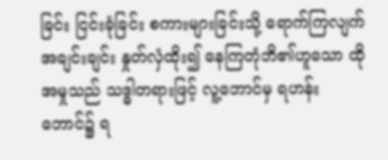ခြင်း ငြင်းခုံခြင်း စကားများခြင်းသို့ ရောက်ကြလျက် အချင်းချင်း နှုတ်လှံထိုး၍ နေကြတုံဘိ၏ဟူသော ထိုအမှုသည် သဒ္ဓါတရားဖြင့် လူ့ဘောင်မှ ရဟန်းဘောင်၌ ရ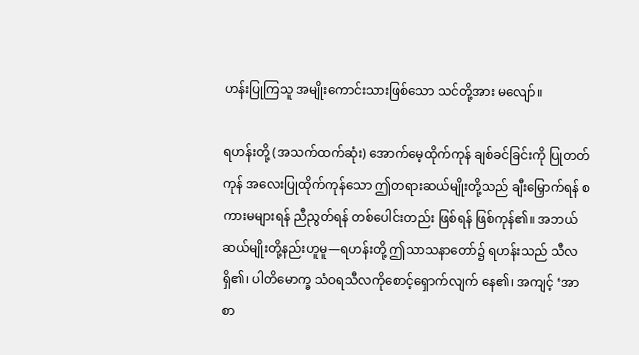ဟန်းပြုကြသူ အမျိုးကောင်းသားဖြစ်သော သင်တို့အား မလျော်။

ရဟန်းတို့ (အသက်ထက်ဆုံး) အောက်မေ့ထိုက်ကုန် ချစ်ခင်ခြင်းကို ပြုတတ်ကုန် အလေးပြုထိုက်ကုန်သော ဤတရားဆယ်မျိုးတို့သည် ချီးမြှောက်ရန် စကားမများရန် ညီညွတ်ရန် တစ်ပေါင်းတည်း ဖြစ်ရန် ဖြစ်ကုန်၏။ အဘယ်ဆယ်မျိုးတို့နည်းဟူမူ—ရဟန်းတို့ ဤသာသနာတော်၌ ရဟန်းသည် သီလရှိ၏၊ ပါတိမောက္ခ သံဝရသီလကိုစောင့်ရှောက်လျက် နေ၏၊ အကျင့် ‘အာစာ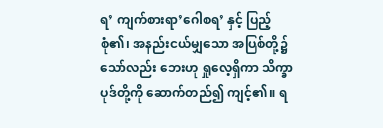ရ’ ကျက်စားရာ’ဂေါစရ’ နှင့် ပြည့်စုံ၏၊ အနည်းငယ်မျှသော အပြစ်တို့၌သော်လည်း ဘေးဟု ရှုလေ့ရှိကာ သိက္ခာပုဒ်တို့ကို ဆောက်တည်၍ ကျင့်၏။ ရ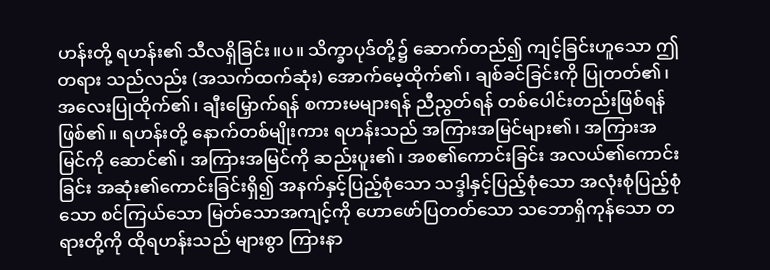ဟန်းတို့ ရဟန်း၏ သီလရှိခြင်း။ပ။ သိက္ခာပုဒ်တို့၌ ဆောက်တည်၍ ကျင့်ခြင်းဟူသော ဤတရား သည်လည်း (အသက်ထက်ဆုံး) အောက်မေ့ထိုက်၏၊ ချစ်ခင်ခြင်းကို ပြုတတ်၏၊ အလေးပြုထိုက်၏၊ ချီးမြှောက်ရန် စကားမများရန် ညီညွတ်ရန် တစ်ပေါင်းတည်းဖြစ်ရန် ဖြစ်၏။ ရဟန်းတို့ နောက်တစ်မျိုးကား ရဟန်းသည် အကြားအမြင်များ၏၊ အကြားအမြင်ကို ဆောင်၏၊ အကြားအမြင်ကို ဆည်းပူး၏၊ အစ၏ကောင်းခြင်း အလယ်၏ကောင်းခြင်း အဆုံး၏ကောင်းခြင်းရှိ၍ အနက်နှင့်ပြည့်စုံသော သဒ္ဒါနှင့်ပြည့်စုံသော အလုံးစုံပြည့်စုံသော စင်ကြယ်သော မြတ်သောအကျင့်ကို ဟောဖော်ပြတတ်သော သဘောရှိကုန်သော တရားတို့ကို ထိုရဟန်းသည် များစွာ ကြားနာ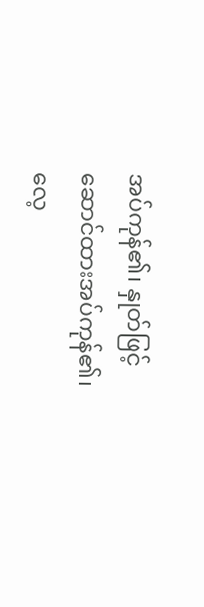အပ်ကုန်၏၊ နှုတ်ဖြင့် ဆောင်ထားအပ်ကုန်၏၊ လေ့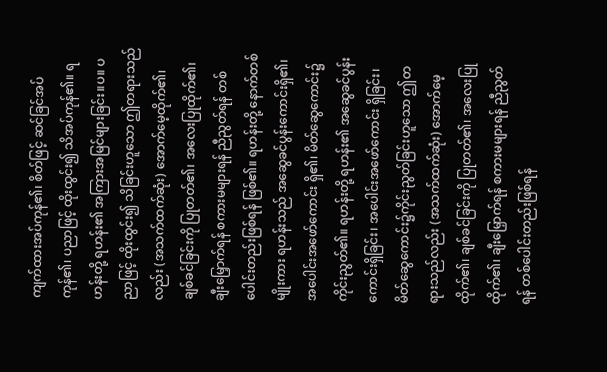ကျက်ထားအပ်ကုန်၏၊ စိတ်ဖြင့် ဆင်ခြင်အပ်ကုန်၏၊ ပညာဖြင့် ထိုးထွင်း၍ သိအပ်ကုန်၏။ ရဟန်းတို့ ရဟန်း၏ အကြားအမြင်များခြင်း။ပ။ ပညာဖြင့် ထိုးထွင်း၍ သိခြင်းဟူသော ဤတရားသည်လည်း (အသက်ထက်ဆုံး) အောက်မေ့ထိုက်၏၊ ချစ်ခင်ခြင်းကို ပြုတတ်၏၊ အလေးပြုထိုက်၏၊ ချီးမြှောက်ရန် စကားမများရန် ညီညွတ်ရန် တစ်ပေါင်းတည်းဖြစ်ရန် ဖြစ်၏။ ရဟန်းတို့ နောက်တစ်မျိုးကား ရဟန်းသည် အဆွေခင်ပွန်းကောင်းရှိ၏၊ အပေါင်းအဖော်ကောင်း ရှိ၏၊ မိတ်ဆွေကောင်း၌ ကိုင်းညွတ်၏။ ရဟန်းတို့ ရဟန်း၏ အဆွေခင်ပွန်းကောင်းရှိခြင်း၊ အပေါင်းအဖော်ကောင်း ရှိခြင်း၊ မိတ်ဆွေကောင်း၌ကိုင်းညွတ်ခြင်းဟူသော ဤတရားသည်လည်း (အသက်ထက်ဆုံး) အောက်မေ့ထိုက်၏၊ ချစ်ခင်ခြင်းကို ပြုတတ်၏၊ အလေးပြုထိုက်၏၊ ချီးမြှောက်ရန် စကားမများရန် ညီညွတ်ရန် တစ်ပေါင်းတည်းဖြစ်ရန်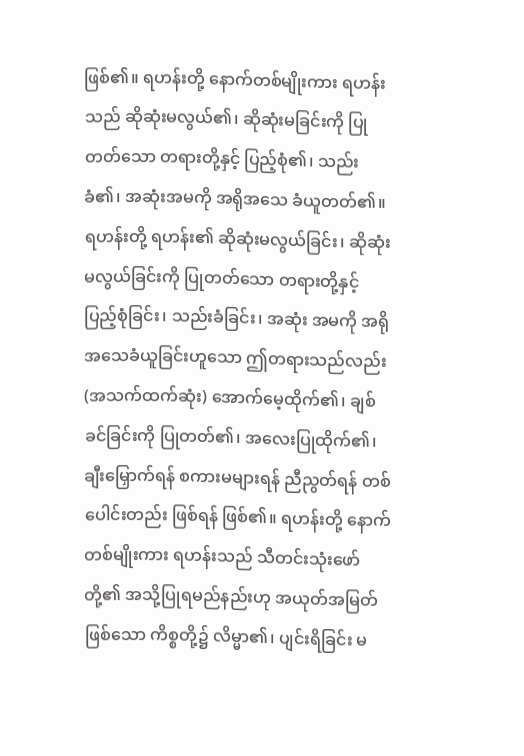ဖြစ်၏။ ရဟန်းတို့ နောက်တစ်မျိုးကား ရဟန်းသည် ဆိုဆုံးမလွယ်၏၊ ဆိုဆုံးမခြင်းကို ပြုတတ်သော တရားတို့နှင့် ပြည့်စုံ၏၊ သည်းခံ၏၊ အဆုံးအမကို အရိုအသေ ခံယူတတ်၏။ ရဟန်းတို့ ရဟန်း၏ ဆိုဆုံးမလွယ်ခြင်း၊ ဆိုဆုံးမလွယ်ခြင်းကို ပြုတတ်သော တရားတို့နှင့် ပြည့်စုံခြင်း၊ သည်းခံခြင်း၊ အဆုံး အမကို အရိုအသေခံယူခြင်းဟူသော ဤတရားသည်လည်း (အသက်ထက်ဆုံး) အောက်မေ့ထိုက်၏၊ ချစ်ခင်ခြင်းကို ပြုတတ်၏၊ အလေးပြုထိုက်၏၊ ချီးမြှောက်ရန် စကားမများရန် ညီညွတ်ရန် တစ်ပေါင်းတည်း ဖြစ်ရန် ဖြစ်၏။ ရဟန်းတို့ နောက်တစ်မျိုးကား ရဟန်းသည် သီတင်းသုံးဖော်တို့၏ အသို့ပြုရမည်နည်းဟု အယုတ်အမြတ်ဖြစ်သော ကိစ္စတို့၌ လိမ္မာ၏၊ ပျင်းရိခြင်း မ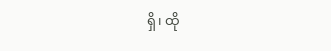ရှိ၊ ထို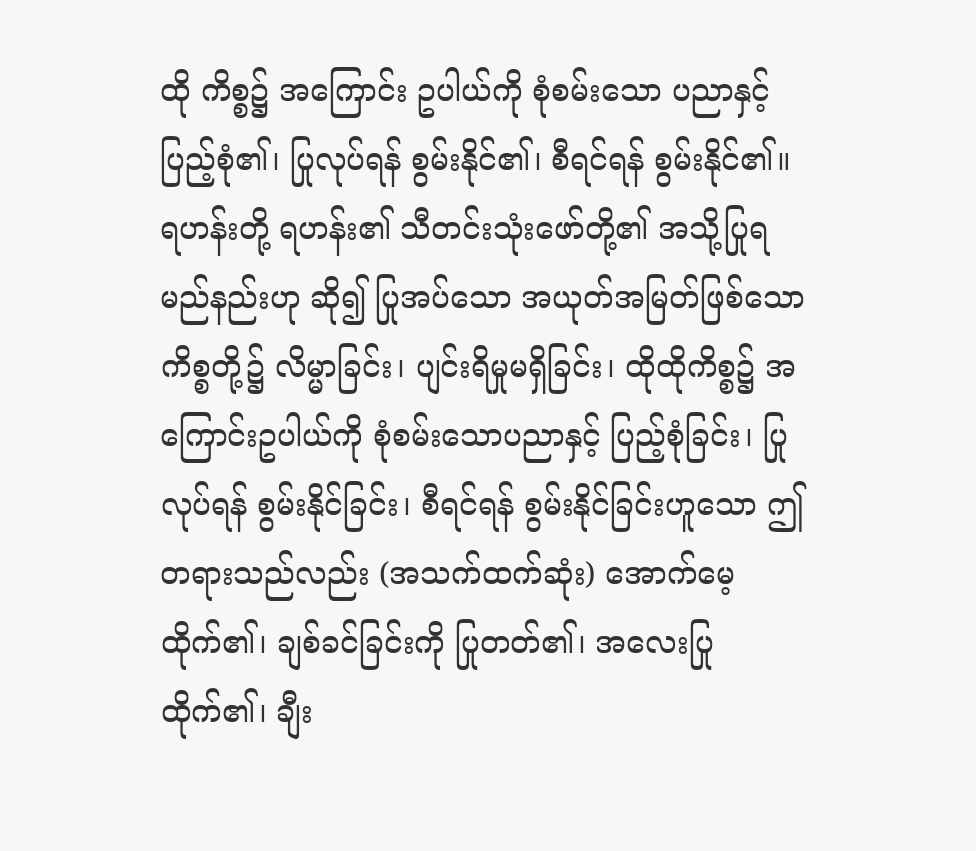ထို ကိစ္စ၌ အကြောင်း ဥပါယ်ကို စုံစမ်းသော ပညာနှင့် ပြည့်စုံ၏၊ ပြုလုပ်ရန် စွမ်းနိုင်၏၊ စီရင်ရန် စွမ်းနိုင်၏။ ရဟန်းတို့ ရဟန်း၏ သီတင်းသုံးဖော်တို့၏ အသို့ပြုရမည်နည်းဟု ဆို၍ ပြုအပ်သော အယုတ်အမြတ်ဖြစ်သော ကိစ္စတို့၌ လိမ္မာခြင်း၊ ပျင်းရိမှုမရှိခြင်း၊ ထိုထိုကိစ္စ၌ အကြောင်းဥပါယ်ကို စုံစမ်းသောပညာနှင့် ပြည့်စုံခြင်း၊ ပြုလုပ်ရန် စွမ်းနိုင်ခြင်း၊ စီရင်ရန် စွမ်းနိုင်ခြင်းဟူသော ဤတရားသည်လည်း (အသက်ထက်ဆုံး) အောက်မေ့ထိုက်၏၊ ချစ်ခင်ခြင်းကို ပြုတတ်၏၊ အလေးပြုထိုက်၏၊ ချီး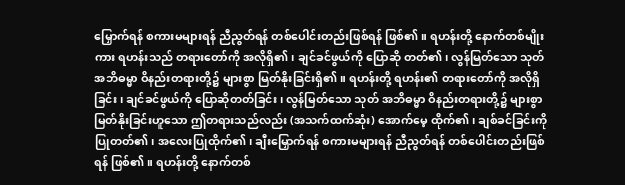မြှောက်ရန် စကားမများရန် ညီညွတ်ရန် တစ်ပေါင်းတည်းဖြစ်ရန် ဖြစ်၏။ ရဟန်းတို့ နောက်တစ်မျိုးကား ရဟန်းသည် တရားတော်ကို အလိုရှိ၏၊ ချင်ခင်ဖွယ်ကို ပြောဆို တတ်၏၊ လွန်မြတ်သော သုတ် အဘိဓမ္မာ ဝိနည်းတရားတို့၌ များစွာ မြတ်နိုးခြင်းရှိ၏။ ရဟန်းတို့ ရဟန်း၏ တရားတော်ကို အလိုရှိခြင်း၊ ချင်ခင်ဖွယ်ကို ပြောဆိုတတ်ခြင်း၊ လွန်မြတ်သော သုတ် အဘိဓမ္မာ ဝိနည်းတရားတို့၌ များစွာ မြတ်နိုးခြင်းဟူသော ဤတရားသည်လည်း (အသက်ထက်ဆုံး) အောက်မေ့ ထိုက်၏၊ ချစ်ခင်ခြင်းကို ပြုတတ်၏၊ အလေးပြုထိုက်၏၊ ချီးမြှောက်ရန် စကားမများရန် ညီညွတ်ရန် တစ်ပေါင်းတည်းဖြစ်ရန် ဖြစ်၏။ ရဟန်းတို့ နောက်တစ်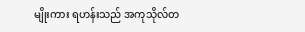မျိုးကား ရဟန်းသည် အကုသိုလ်တ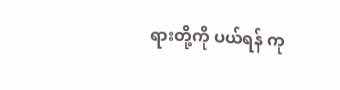ရားတို့ကို ပယ်ရန် ကု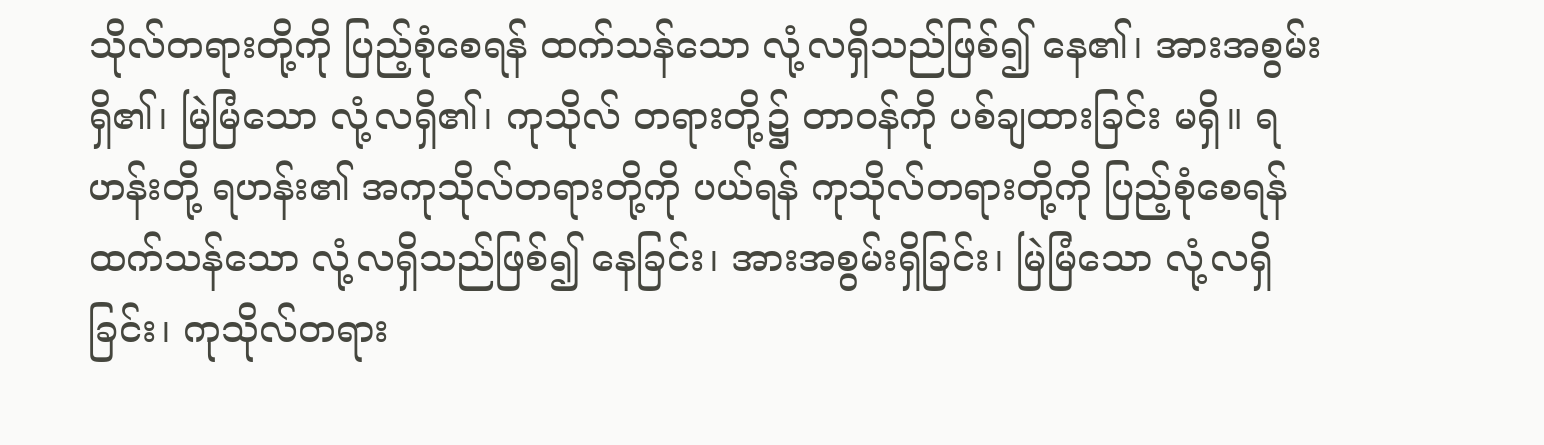သိုလ်တရားတို့ကို ပြည့်စုံစေရန် ထက်သန်သော လုံ့လရှိသည်ဖြစ်၍ နေ၏၊ အားအစွမ်းရှိ၏၊ မြဲမြံသော လုံ့လရှိ၏၊ ကုသိုလ် တရားတို့၌ တာဝန်ကို ပစ်ချထားခြင်း မရှိ။ ရဟန်းတို့ ရဟန်း၏ အကုသိုလ်တရားတို့ကို ပယ်ရန် ကုသိုလ်တရားတို့ကို ပြည့်စုံစေရန် ထက်သန်သော လုံ့လရှိသည်ဖြစ်၍ နေခြင်း၊ အားအစွမ်းရှိခြင်း၊ မြဲမြံသော လုံ့လရှိခြင်း၊ ကုသိုလ်တရား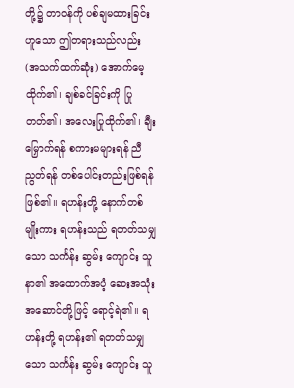တို့၌ တာဝန်ကို ပစ်ချမထားခြင်းဟူသော ဤတရားသည်လည်း (အသက်ထက်ဆုံး) အောက်မေ့ထိုက်၏၊ ချစ်ခင်ခြင်းကို ပြုတတ်၏၊ အလေးပြုထိုက်၏၊ ချီးမြှောက်ရန် စကားမများရန် ညီညွတ်ရန် တစ်ပေါင်းတည်းဖြစ်ရန် ဖြစ်၏။ ရဟန်းတို့ နောက်တစ်မျိုးကား ရဟန်းသည် ရတတ်သမျှသော သင်္ကန်း ဆွမ်း ကျောင်း သူနာ၏ အထောက်အပံ့ ဆေးအသုံးအဆောင်တို့ဖြင့် ရောင့်ရဲ၏။ ရဟန်းတို့ ရဟန်း၏ ရတတ်သမျှသော သင်္ကန်း ဆွမ်း ကျောင်း သူ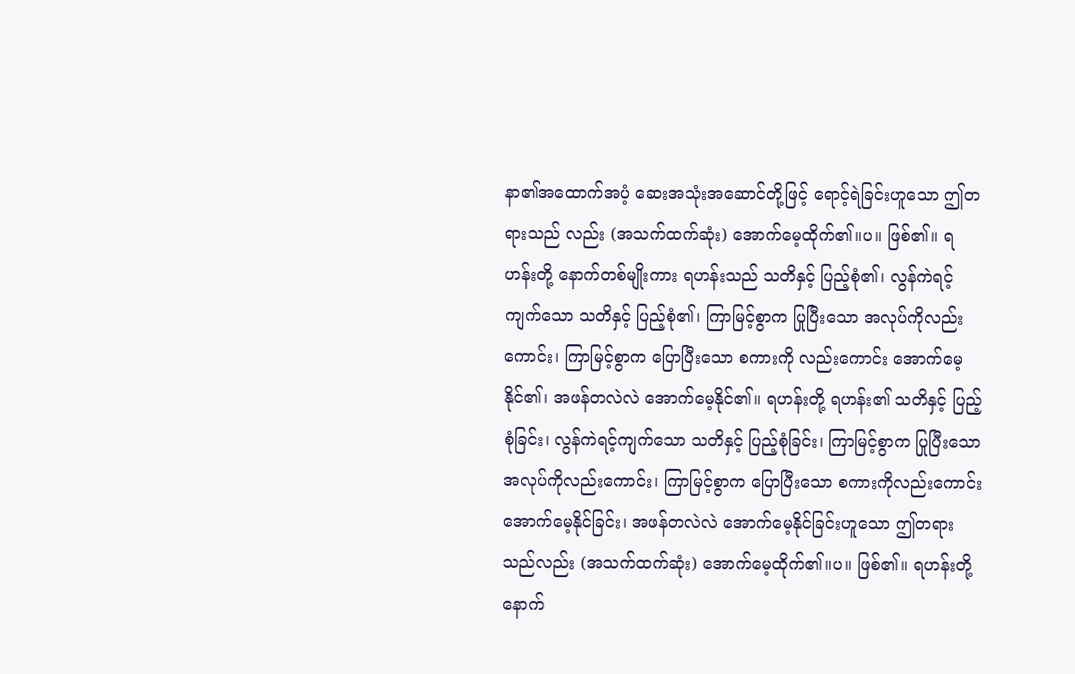နာ၏အထောက်အပံ့ ဆေးအသုံးအဆောင်တို့ဖြင့် ရောင့်ရဲခြင်းဟူသော ဤတရားသည် လည်း (အသက်ထက်ဆုံး) အောက်မေ့ထိုက်၏။ပ။ ဖြစ်၏။ ရဟန်းတို့ နောက်တစ်မျိုးကား ရဟန်းသည် သတိနှင့် ပြည့်စုံ၏၊ လွန်ကဲရင့်ကျက်သော သတိနှင့် ပြည့်စုံ၏၊ ကြာမြင့်စွာက ပြုပြီးသော အလုပ်ကိုလည်းကောင်း၊ ကြာမြင့်စွာက ပြောပြီးသော စကားကို လည်းကောင်း အောက်မေ့နိုင်၏၊ အဖန်တလဲလဲ အောက်မေ့နိုင်၏။ ရဟန်းတို့ ရဟန်း၏ သတိနှင့် ပြည့်စုံခြင်း၊ လွန်ကဲရင့်ကျက်သော သတိနှင့် ပြည့်စုံခြင်း၊ ကြာမြင့်စွာက ပြုပြီးသော အလုပ်ကိုလည်းကောင်း၊ ကြာမြင့်စွာက ပြောပြီးသော စကားကိုလည်းကောင်း အောက်မေ့နိုင်ခြင်း၊ အဖန်တလဲလဲ အောက်မေ့နိုင်ခြင်းဟူသော ဤတရားသည်လည်း (အသက်ထက်ဆုံး) အောက်မေ့ထိုက်၏။ပ။ ဖြစ်၏။ ရဟန်းတို့ နောက်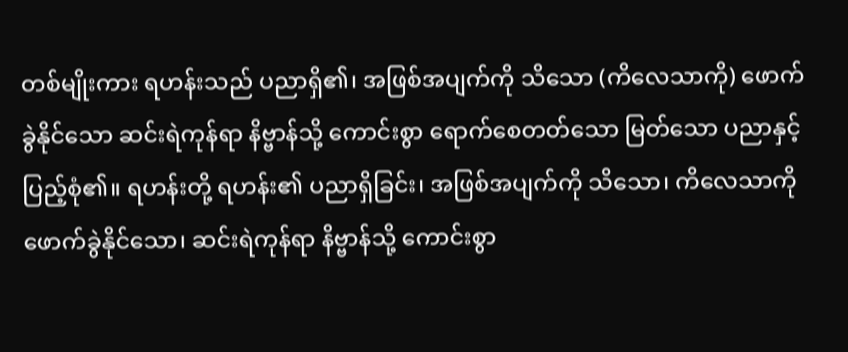တစ်မျိုးကား ရဟန်းသည် ပညာရှိ၏၊ အဖြစ်အပျက်ကို သိသော (ကိလေသာကို) ဖောက်ခွဲနိုင်သော ဆင်းရဲကုန်ရာ နိဗ္ဗာန်သို့ ကောင်းစွာ ရောက်စေတတ်သော မြတ်သော ပညာနှင့် ပြည့်စုံ၏။ ရဟန်းတို့ ရဟန်း၏ ပညာရှိခြင်း၊ အဖြစ်အပျက်ကို သိသော၊ ကိလေသာကို ဖောက်ခွဲနိုင်သော၊ ဆင်းရဲကုန်ရာ နိဗ္ဗာန်သို့ ကောင်းစွာ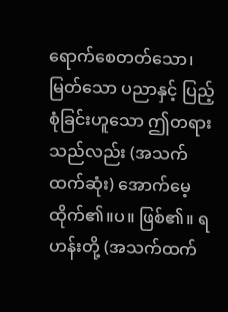ရောက်စေတတ်သော၊ မြတ်သော ပညာနှင့် ပြည့်စုံခြင်းဟူသော ဤတရားသည်လည်း (အသက်ထက်ဆုံး) အောက်မေ့ထိုက်၏။ပ။ ဖြစ်၏။ ရဟန်းတို့ (အသက်ထက်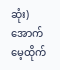ဆုံး) အောက်မေ့ထိုက်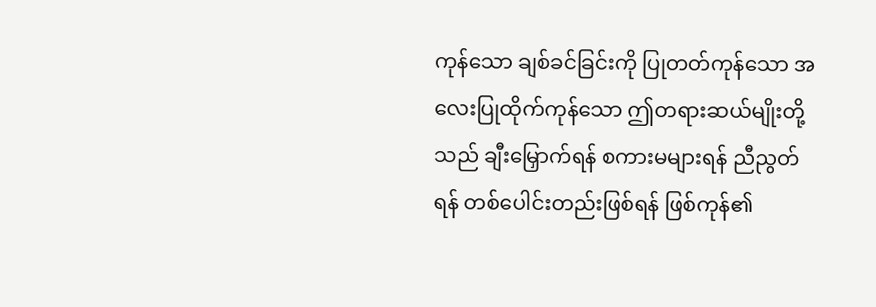ကုန်သော ချစ်ခင်ခြင်းကို ပြုတတ်ကုန်သော အလေးပြုထိုက်ကုန်သော ဤတရားဆယ်မျိုးတို့သည် ချီးမြှောက်ရန် စကားမများရန် ညီညွတ်ရန် တစ်ပေါင်းတည်းဖြစ်ရန် ဖြစ်ကုန်၏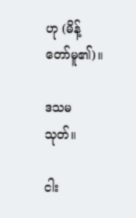ဟု (မိန့်တော်မူ၏)။

ဒသမသုတ်။

ငါး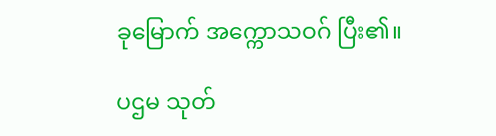ခုမြောက် အက္ကောသဝဂ် ပြီး၏။

ပဌမ သုတ်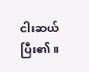ငါးဆယ် ပြီး၏။